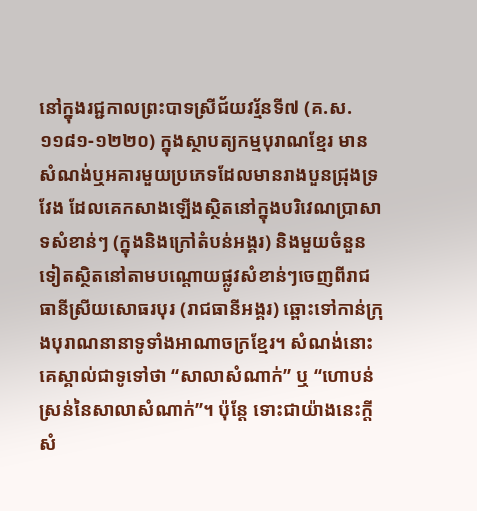នៅក្នុងរជ្ជកាលព្រះបាទស្រីជ័យវរ្ម័នទី៧ (គ.ស.១១៨១-១២២០) ក្នុងស្ថាបត្យកម្មបុរាណខ្មែរ មានសំណង់ឬអគារមួយប្រភេទដែលមានរាងបួនជ្រុងទ្រវែង ដែលគេកសាងឡើងស្ថិតនៅក្នុងបរិវេណប្រាសាទសំខាន់ៗ (ក្នុងនិងក្រៅតំបន់អង្គរ) និងមួយចំនួនទៀតស្ថិតនៅតាមបណ្តោយផ្លូវសំខាន់ៗចេញពីរាជធានីស្រីយសោធរបុរ (រាជធានីអង្គរ) ឆ្ពោះទៅកាន់ក្រុងបុរាណនានាទូទាំងអាណាចក្រខ្មែរ។ សំណង់នោះគេស្គាល់ជាទូទៅថា “សាលាសំណាក់” ឬ “ហោបន់ស្រន់នៃសាលាសំណាក់”។ ប៉ុន្តែ ទោះជាយ៉ាងនេះក្តី សំ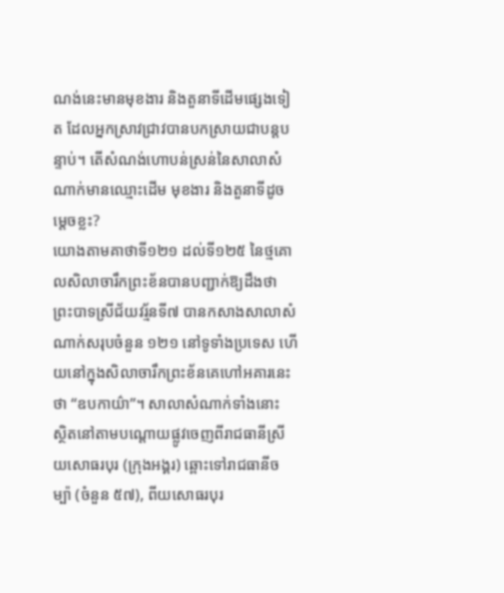ណង់នេះមានមុខងារ និងតួនាទីដើមផ្សេងទៀត ដែលអ្នកស្រាវជ្រាវបានបកស្រាយជាបន្តបន្ទាប់។ តើសំណង់ហោបន់ស្រន់នៃសាលាសំណាក់មានឈ្មោះដើម មុខងារ និងតួនាទីដូចម្តេចខ្លះ?
យោងតាមគាថាទី១២១ ដល់ទី១២៥ នៃថ្មគោលសិលាចារឹកព្រះខ័នបានបញ្ជាក់ឱ្យដឹងថា ព្រះបាទស្រីជ័យវរ្ម័នទី៧ បានកសាងសាលាសំណាក់សរុបចំនួន ១២១ នៅទូទាំងប្រទេស ហើយនៅក្នុងសិលាចារឹកព្រះខ័នគេហៅអគារនេះថា “ឧបកាយ៌ា”។ សាលាសំណាក់ទាំងនោះ ស្ថិតនៅតាមបណ្តោយផ្លូវចេញពីរាជធានីស្រីយសោធរបុរ (ក្រុងអង្គរ) ឆ្ពោះទៅរាជធានីចម្ប៉ា (ចំនួន ៥៧), ពីយសោធរបុរ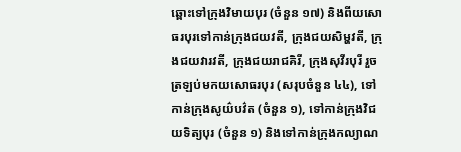ឆ្ពោះទៅក្រុងវិមាយបុរ (ចំនួន ១៧) និងពីយសោធរបុរទៅកាន់ក្រុងជយវតី, ក្រុងជយសិម្ហវតី, ក្រុងជយវារវតី, ក្រុងជយរាជគិរី, ក្រុងសុវីរបុរី រួចត្រឡប់មកយសោធរបុរ (សរុបចំនួន ៤៤), ទៅកាន់ក្រុងសូយ៌បវ៌ត (ចំនួន ១), ទៅកាន់ក្រុងវិជយទិត្យបុរ (ចំនួន ១) និងទៅកាន់ក្រុងកល្យាណ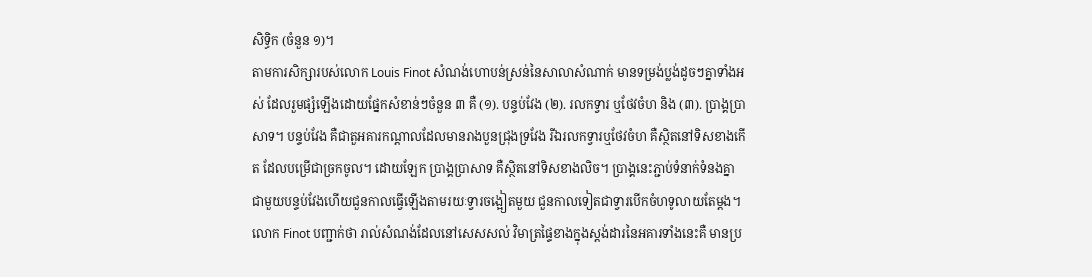សិទ្ធិក (ចំនួន ១)។
តាមការសិក្សារបស់លោក Louis Finot សំណង់ហោបន់ស្រន់នៃសាលាសំណាក់ មានទម្រង់ប្លង់ដូចៗគ្នាទាំងអស់ ដែលរួមផ្សំឡើងដោយផ្នែកសំខាន់ៗចំនួន ៣ គឺ (១). បន្ទប់វែង (២). រលកទ្វារ ឬថែវចំហ និង (៣). ប្រាង្គប្រាសាទ។ បន្ទប់វែង គឺជាតួអគារកណ្តាលដែលមានរាងបួនជ្រុងទ្រវែង រីឯរលកទ្វារឬថែវចំហ គឺស្ថិតនៅទិសខាងកើត ដែលបម្រើជាច្រកចូល។ ដោយឡែក ប្រាង្គប្រាសាទ គឺស្ថិតនៅទិសខាងលិច។ ប្រាង្គនេះភ្ជាប់ទំនាក់ទំនងគ្នាជាមួយបន្ទប់វែងហើយជួនកាលធ្វើឡើងតាមរយៈទ្វារចង្អៀតមួយ ជួនកាលទៀតជាទ្វារបើកចំហទូលាយតែម្តង។ លោក Finot បញ្ជាក់ថា រាល់សំណង់ដែលនៅសេសសល់ វិមាត្រផ្ទៃខាងក្នុងស្តង់ដារនៃអគារទាំងនេះគឺ មានប្រ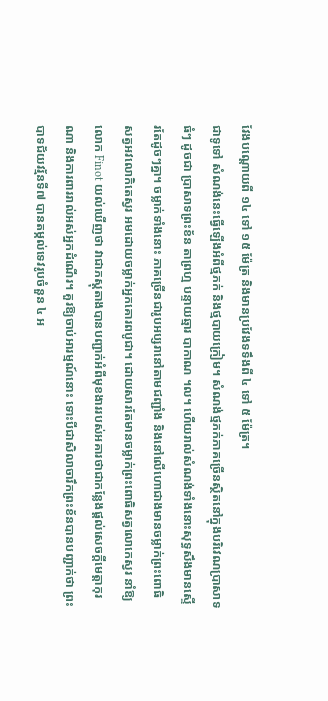វែងបណ្តោយពី ១៤ ទៅ ១៥ ម៉ែត្រ និងមានប្រវែងទទឹងពី ៤ ទៅ ៥ ម៉ែត្រ។
ជាទូទៅ សំណង់នេះធ្វើឡើងអំពីថ្មភក់ និងថ្មបាយក្រៀម។ សំណង់ថ្មភក់ភាគច្រើនស្ថិតនៅក្នុងបរិវេណប្រាសាទធំៗ ដូចជា ប្រាសាទព្រះខ័ន តាព្រហ្ម បន្ទាយឆ្មារ បាកាណ ។ល។ ហើយរាល់សំណង់ទាំងនោះសុទ្ធសឹងមានស្ទើរតែដូចៗគ្នា។ ចម្លាក់ទាំងនោះ ភាគច្រើនជារូបអប្សរានៅតាមជញ្ជាំង និងនៅលើហោជាងមានចម្លាក់ព្រះពោធិសត្វអវលោកិតេស្វរ អមដោយចម្លាក់អ្នកគោរពបូជា។ ដោយសារតែមានចម្លាក់ព្រះពោធិសត្វលោកេស្វរ នាំឱ្យលោក Finot យល់ឃើញថា វាជាភស្តុតាងបានបញ្ជាក់អំពីមុខងាររបស់អគារថាជាកន្លែងផ្តល់សេចក្តីមេត្តាកុរណា និងការពាររាល់អស់អ្នកដំណើរ។ គួរឱ្យចាប់អារម្មណ៍នោះ ទោះបីជាសិលាចារឹកព្រះខ័នបានបញ្ជាក់ថា ព្រះបាទជ័យវរ្ម័នទី៧ បានតម្កល់ទេវរូបចំនួន ៤ អ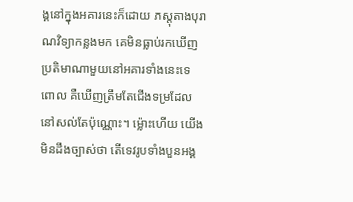ង្គនៅក្នុងអគារនេះក៏ដោយ ភស្តុតាងបុរាណវិទ្យាកន្លងមក គេមិនធ្លាប់រកឃើញប្រតិមាណាមួយនៅអគារទាំងនេះទេ ពោល គឺឃើញត្រឹមតែជើងទម្រដែលនៅសល់តែប៉ុណ្ណោះ។ ម្ល៉ោះហើយ យើងមិនដឹងច្បាស់ថា តើទេវរូបទាំងបួនអង្គ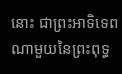នោះ ជាព្រះអាទិទេពណាមួយនៃព្រះពុទ្ធ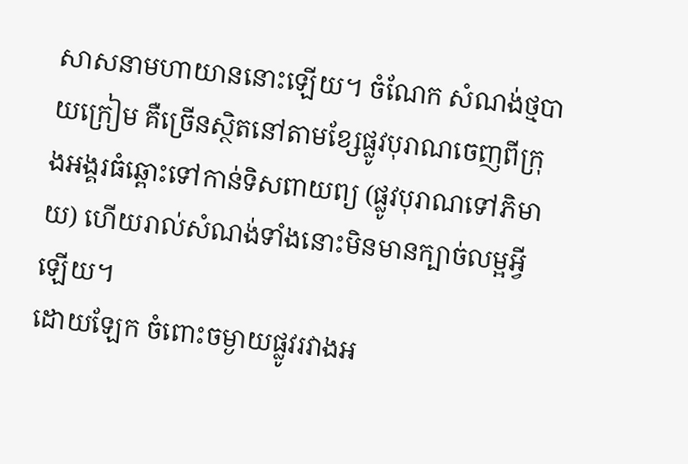សាសនាមហាយាននោះឡើយ។ ចំណែក សំណង់ថ្មបាយក្រៀម គឺច្រើនស្ថិតនៅតាមខ្សែផ្លូវបុរាណចេញពីក្រុងអង្គរធំឆ្ពោះទៅកាន់ទិសពាយព្យ (ផ្លូវបុរាណទៅភិមាយ) ហើយរាល់សំណង់ទាំងនោះមិនមានក្បាច់លម្អអ្វីឡើយ។
ដោយឡែក ចំពោះចម្ងាយផ្លូវរវាងអ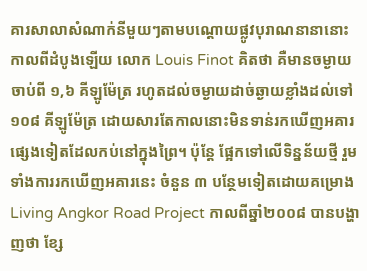គារសាលាសំណាក់នីមួយៗតាមបណ្តោយផ្លូវបុរាណនានានោះ កាលពីដំបូងឡើយ លោក Louis Finot គិតថា គឺមានចម្ងាយចាប់ពី ១,៦ គីឡូម៉ែត្រ រហូតដល់ចម្ងាយដាច់ឆ្ងាយខ្លាំងដល់ទៅ ១០៨ គីឡូម៉ែត្រ ដោយសារតែកាលនោះមិនទាន់រកឃើញអគារផ្សេងទៀតដែលកប់នៅក្នុងព្រៃ។ ប៉ុន្តែ ផ្អែកទៅលើទិន្នន័យថ្មី រួមទាំងការរកឃើញអគារនេះ ចំនួន ៣ បន្ថែមទៀតដោយគម្រោង Living Angkor Road Project កាលពីឆ្នាំ២០០៨ បានបង្ហាញថា ខ្សែ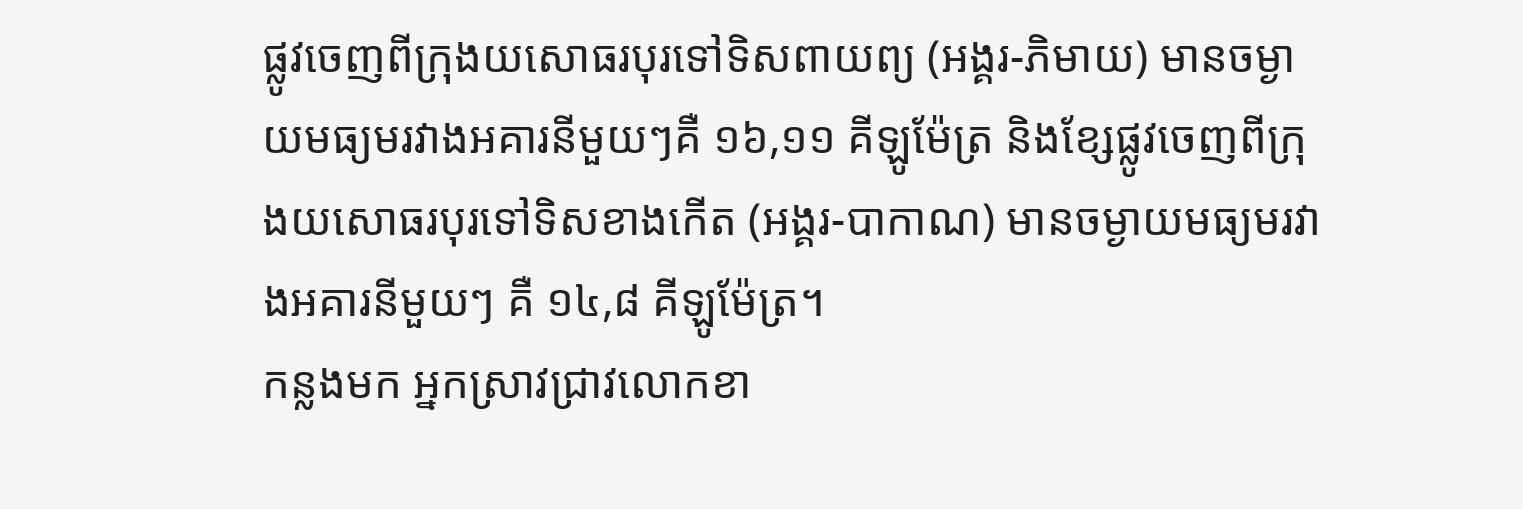ផ្លូវចេញពីក្រុងយសោធរបុរទៅទិសពាយព្យ (អង្គរ-ភិមាយ) មានចម្ងាយមធ្យមរវាងអគារនីមួយៗគឺ ១៦,១១ គីឡូម៉ែត្រ និងខ្សែផ្លូវចេញពីក្រុងយសោធរបុរទៅទិសខាងកើត (អង្គរ-បាកាណ) មានចម្ងាយមធ្យមរវាងអគារនីមួយៗ គឺ ១៤,៨ គីឡូម៉ែត្រ។
កន្លងមក អ្នកស្រាវជ្រាវលោកខា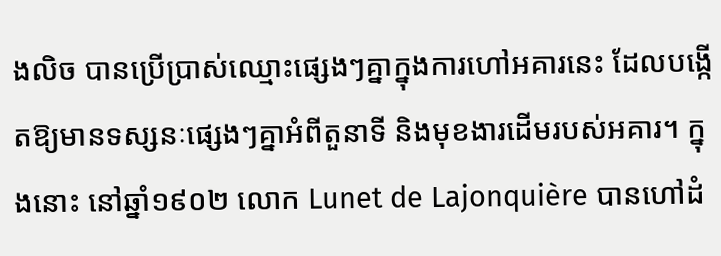ងលិច បានប្រើប្រាស់ឈ្មោះផ្សេងៗគ្នាក្នុងការហៅអគារនេះ ដែលបង្កើតឱ្យមានទស្សនៈផ្សេងៗគ្នាអំពីតួនាទី និងមុខងារដើមរបស់អគារ។ ក្នុងនោះ នៅឆ្នាំ១៩០២ លោក Lunet de Lajonquière បានហៅដំ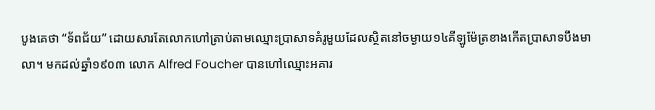បូងគេថា “ទ័ពជ័យ” ដោយសារតែលោកហៅត្រាប់តាមឈ្មោះប្រាសាទគំរូមួយដែលស្ថិតនៅចម្ងាយ១៤គីឡូម៉ែត្រខាងកើតប្រាសាទបឹងមាលា។ មកដល់ឆ្នាំ១៩០៣ លោក Alfred Foucher បានហៅឈ្មោះអគារ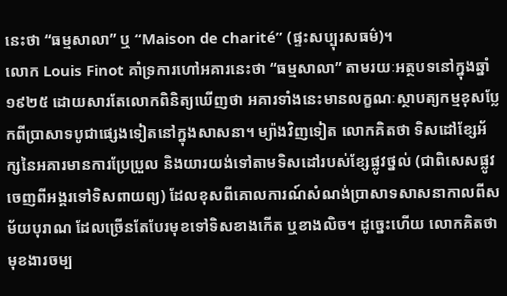នេះថា “ធម្មសាលា” ឬ “Maison de charité” (ផ្ទះសប្បុរសធម៌)។
លោក Louis Finot គាំទ្រការហៅអគារនេះថា “ធម្មសាលា” តាមរយៈអត្ថបទនៅក្នុងឆ្នាំ១៩២៥ ដោយសារតែលោកពិនិត្យឃើញថា អគារទាំងនេះមានលក្ខណៈស្ថាបត្យកម្មខុសប្លែកពីប្រាសាទបូជាផ្សេងទៀតនៅក្នុងសាសនា។ ម្យ៉ាងវិញទៀត លោកគិតថា ទិសដៅខ្សែអ័ក្សនៃអគារមានការប្រែប្រួល និងយារយង់ទៅតាមទិសដៅរបស់ខ្សែផ្លូវថ្នល់ (ជាពិសេសផ្លូវចេញពីអង្គរទៅទិសពាយព្យ) ដែលខុសពីគោលការណ៍សំណង់ប្រាសាទសាសនាកាលពីសម័យបុរាណ ដែលច្រើនតែបែរមុខទៅទិសខាងកើត ឬខាងលិច។ ដូច្នេះហើយ លោកគិតថាមុខងារចម្ប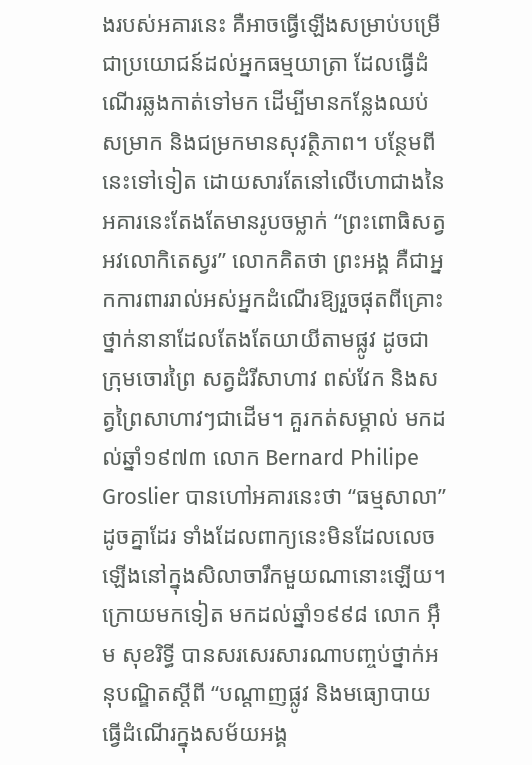ងរបស់អគារនេះ គឺអាចធ្វើឡើងសម្រាប់បម្រើជាប្រយោជន៍ដល់អ្នកធម្មយាត្រា ដែលធ្វើដំណើរឆ្លងកាត់ទៅមក ដើម្បីមានកន្លែងឈប់សម្រាក និងជម្រកមានសុវត្ថិភាព។ បន្ថែមពីនេះទៅទៀត ដោយសារតែនៅលើហោជាងនៃអគារនេះតែងតែមានរូបចម្លាក់ “ព្រះពោធិសត្វអវលោកិតេស្វរ” លោកគិតថា ព្រះអង្គ គឺជាអ្នកការពាររាល់អស់អ្នកដំណើរឱ្យរួចផុតពីគ្រោះថ្នាក់នានាដែលតែងតែយាយីតាមផ្លូវ ដូចជា ក្រុមចោរព្រៃ សត្វដំរីសាហាវ ពស់វែក និងសត្វព្រៃសាហាវៗជាដើម។ គួរកត់សម្គាល់ មកដល់ឆ្នាំ១៩៧៣ លោក Bernard Philipe Groslier បានហៅអគារនេះថា “ធម្មសាលា” ដូចគ្នាដែរ ទាំងដែលពាក្យនេះមិនដែលលេចឡើងនៅក្នុងសិលាចារឹកមួយណានោះឡើយ។ ក្រោយមកទៀត មកដល់ឆ្នាំ១៩៩៨ លោក អ៊ឹម សុខរិទ្ធី បានសរសេរសារណាបញ្ចប់ថ្នាក់អនុបណ្ឌិតស្តីពី “បណ្តាញផ្លូវ និងមធ្យោបាយធ្វើដំណើរក្នុងសម័យអង្គ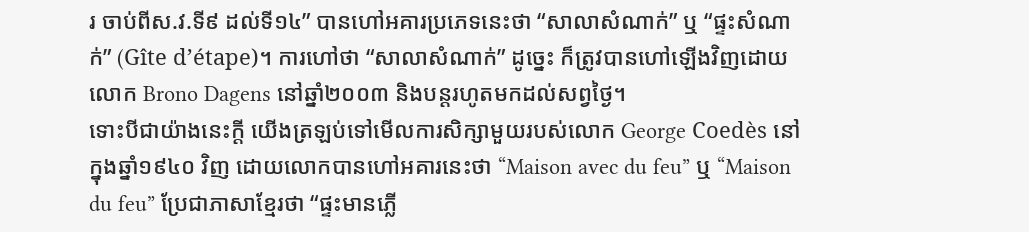រ ចាប់ពីស.វ.ទី៩ ដល់ទី១៤” បានហៅអគារប្រភេទនេះថា “សាលាសំណាក់” ឬ “ផ្ទះសំណាក់” (Gîte d’étape)។ ការហៅថា “សាលាសំណាក់” ដូច្នេះ ក៏ត្រូវបានហៅឡើងវិញដោយលោក Brono Dagens នៅឆ្នាំ២០០៣ និងបន្តរហូតមកដល់សព្វថ្ងៃ។
ទោះបីជាយ៉ាងនេះក្តី យើងត្រឡប់ទៅមើលការសិក្សាមួយរបស់លោក George Coedès នៅក្នុងឆ្នាំ១៩៤០ វិញ ដោយលោកបានហៅអគារនេះថា “Maison avec du feu” ឬ “Maison du feu” ប្រែជាភាសាខ្មែរថា “ផ្ទះមានភ្លើ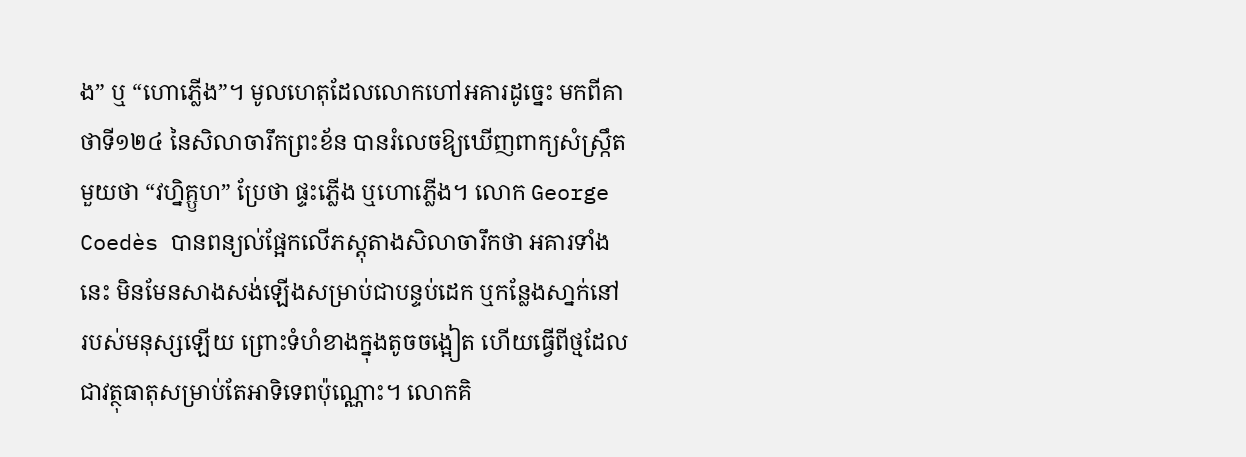ង” ឬ “ហោភ្លើង”។ មូលហេតុដែលលោកហៅអគារដូច្នេះ មកពីគាថាទី១២៤ នៃសិលាចារឹកព្រះខ័ន បានរំលេចឱ្យឃើញពាក្យសំស្រ្កឹតមួយថា “វហ្និគ្ឫហ” ប្រែថា ផ្ទះភ្លើង ឬហោភ្លើង។ លោក George Coedès បានពន្យល់ផ្អែកលើភស្តុតាងសិលាចារឹកថា អគារទាំងនេះ មិនមែនសាងសង់ឡើងសម្រាប់ជាបន្ទប់ដេក ឬកន្លែងសា្នក់នៅរបស់មនុស្សឡើយ ព្រោះទំហំខាងក្នុងតូចចង្អៀត ហើយធ្វើពីថ្មដែលជាវត្ថុធាតុសម្រាប់តែអាទិទេពប៉ុណ្ណោះ។ លោកគិ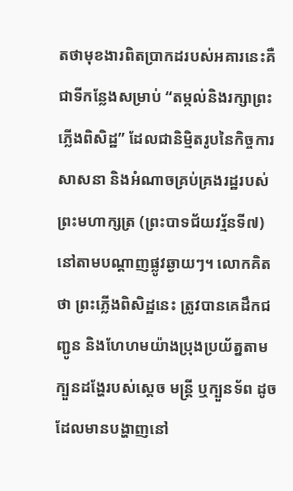តថាមុខងារពិតប្រាកដរបស់អគារនេះគឺ ជាទីកន្លែងសម្រាប់ “តម្កល់និងរក្សាព្រះភ្លើងពិសិដ្ឋ” ដែលជានិម្មិតរូបនៃកិច្ចការសាសនា និងអំណាចគ្រប់គ្រងរដ្ឋរបស់ព្រះមហាក្សត្រ (ព្រះបាទជ័យវរ្ម័នទី៧) នៅតាមបណ្តាញផ្លូវឆ្ងាយៗ។ លោកគិតថា ព្រះភ្លើងពិសិដ្ឋនេះ ត្រូវបានគេដឹកជញ្ជូន និងហែហមយ៉ាងប្រុងប្រយ័ត្នតាមក្បួនដង្ហែរបស់ស្តេច មន្រ្តី ឬក្បួនទ័ព ដូចដែលមានបង្ហាញនៅ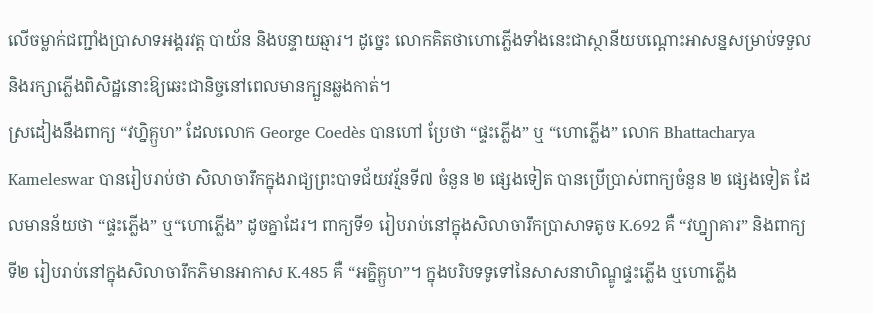លើចម្លាក់ជញ្ជាំងប្រាសាទអង្គរវត្ត បាយ័ន និងបន្ទាយឆ្មារ។ ដូច្នេះ លោកគិតថាហោភ្លើងទាំងនេះជាស្ថានីយបណ្តោះអាសន្នសម្រាប់ទទួល និងរក្សាភ្លើងពិសិដ្ឋនោះឱ្យឆេះជានិច្ចនៅពេលមានក្បួនឆ្លងកាត់។
ស្រដៀងនឹងពាក្យ “វហ្និគ្ឫហ” ដែលលោក George Coedès បានហៅ ប្រែថា “ផ្ទះភ្លើង” ឬ “ហោភ្លើង” លោក Bhattacharya Kameleswar បានរៀបរាប់ថា សិលាចារឹកក្នុងរាជ្យព្រះបាទជ័យវរ្ម័នទី៧ ចំនួន ២ ផ្សេងទៀត បានប្រើប្រាស់ពាក្យចំនួន ២ ផ្សេងទៀត ដែលមានន័យថា “ផ្ទះភ្លើង” ឬ“ហោភ្លើង” ដូចគ្នាដែរ។ ពាក្យទី១ រៀបរាប់នៅក្នុងសិលាចារឹកប្រាសាទតូច K.692 គឺ “វហ្ន្យាគារ” និងពាក្យទី២ រៀបរាប់នៅក្នុងសិលាចារឹកភិមានអាកាស K.485 គឺ “អគ្និគ្ឫហ”។ ក្នុងបរិបទទូទៅនៃសាសនាហិណ្ឌូផ្ទះភ្លើង ឬហោភ្លើង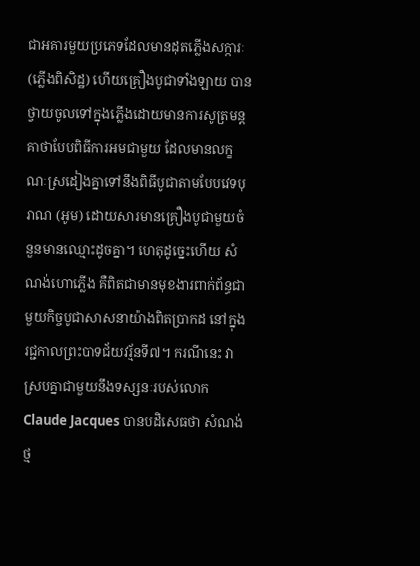ជាអគារមួយប្រភេទដែលមានដុតភ្លើងសក្ការៈ (ភ្លើងពិសិដ្ឋ) ហើយគ្រឿងបូជាទាំងឡាយ បានថ្វាយចូលទៅក្នុងភ្លើងដោយមានការសូត្រមន្តគាថាបែបពិធីការអមជាមួយ ដែលមានលក្ខណៈស្រដៀងគ្នាទៅនឹងពិធីបូជាតាមបែបវេទបុរាណ (អូម) ដោយសារមានគ្រឿងបូជាមួយចំនួនមានឈ្មោះដូចគ្នា។ ហេតុដូច្នេះហើយ សំណង់ហោភ្លើង គឺពិតជាមានមុខងារពាក់ព័ន្ធជាមួយកិច្ចបូជាសាសនាយ៉ាងពិតប្រាកដ នៅក្នុងរជ្ជកាលព្រះបាទជ័យវរ្ម័នទី៧។ ករណីនេះ វាស្របគ្នាជាមួយនឹងទស្សនៈរបស់លោក Claude Jacques បានបដិសេធថា សំណង់ថ្ម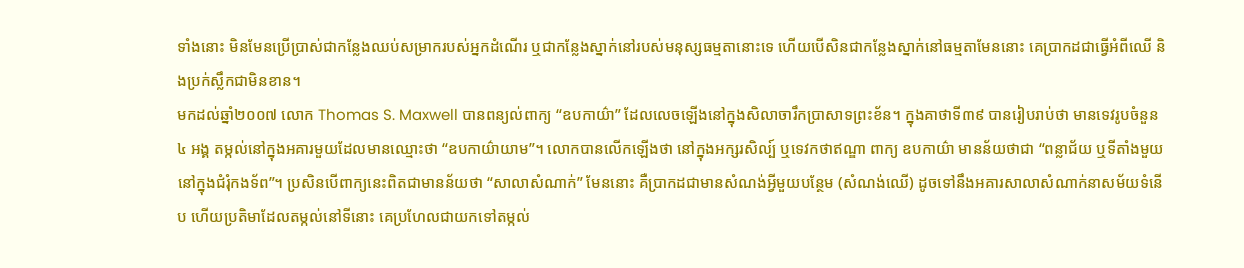ទាំងនោះ មិនមែនប្រើប្រាស់ជាកន្លែងឈប់សម្រាករបស់អ្នកដំណើរ ឬជាកន្លែងស្នាក់នៅរបស់មនុស្សធម្មតានោះទេ ហើយបើសិនជាកន្លែងស្នាក់នៅធម្មតាមែននោះ គេប្រាកដជាធ្វើអំពីឈើ និងប្រក់ស្លឹកជាមិនខាន។
មកដល់ឆ្នាំ២០០៧ លោក Thomas S. Maxwell បានពន្យល់ពាក្យ “ឧបកាយ៌ា” ដែលលេចឡើងនៅក្នុងសិលាចារឹកប្រាសាទព្រះខ័ន។ ក្នុងគាថាទី៣៩ បានរៀបរាប់ថា មានទេវរូបចំនួន ៤ អង្គ តម្កល់នៅក្នុងអគារមួយដែលមានឈ្មោះថា “ឧបកាយ៌ាយាម”។ លោកបានលើកឡើងថា នៅក្នុងអក្សរសិល្ប៍ ឬទេវកថាឥណ្ឌា ពាក្យ ឧបកាយ៌ា មានន័យថាជា “ពន្លាជ័យ ឬទីតាំងមួយនៅក្នុងជំរុំកងទ័ព”។ ប្រសិនបើពាក្យនេះពិតជាមានន័យថា “សាលាសំណាក់” មែននោះ គឺប្រាកដជាមានសំណង់អ្វីមួយបន្ថែម (សំណង់ឈើ) ដូចទៅនឹងអគារសាលាសំណាក់នាសម័យទំនើប ហើយប្រតិមាដែលតម្កល់នៅទីនោះ គេប្រហែលជាយកទៅតម្កល់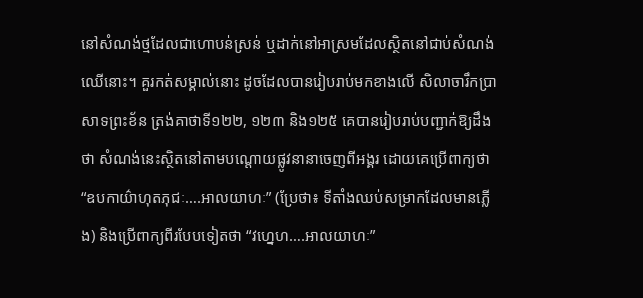នៅសំណង់ថ្មដែលជាហោបន់ស្រន់ ឬដាក់នៅអាស្រមដែលស្ថិតនៅជាប់សំណង់ឈើនោះ។ គួរកត់សម្គាល់នោះ ដូចដែលបានរៀបរាប់មកខាងលើ សិលាចារឹកប្រាសាទព្រះខ័ន ត្រង់គាថាទី១២២, ១២៣ និង១២៥ គេបានរៀបរាប់បញ្ជាក់ឱ្យដឹងថា សំណង់នេះស្ថិតនៅតាមបណ្តោយផ្លូវនានាចេញពីអង្គរ ដោយគេប្រើពាក្យថា “ឧបកាយ៌ាហុតភុជៈ….អាលយាហៈ” (ប្រែថា៖ ទីតាំងឈប់សម្រាកដែលមានភ្លើង) និងប្រើពាក្យពីរបែបទៀតថា “វហ្នេហ….អាលយាហៈ”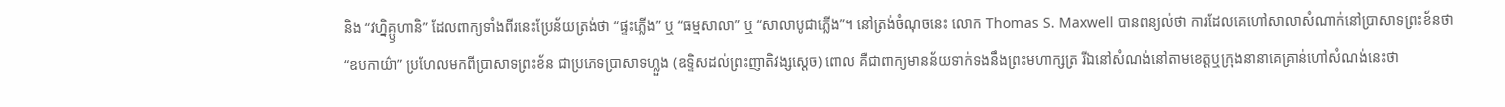និង “វហ្និគ្ឫហានិ” ដែលពាក្យទាំងពីរនេះប្រែន័យត្រង់ថា “ផ្ទះភ្លើង” ឬ “ធម្មសាលា” ឬ “សាលាបូជាភ្លើង”។ នៅត្រង់ចំណុចនេះ លោក Thomas S. Maxwell បានពន្យល់ថា ការដែលគេហៅសាលាសំណាក់នៅប្រាសាទព្រះខ័នថា “ឧបកាយ៌ា” ប្រហែលមកពីប្រាសាទព្រះខ័ន ជាប្រភេទប្រាសាទហ្លួង (ឧទ្ទិសដល់ព្រះញាតិវង្សស្តេច) ពោល គឺជាពាក្យមានន័យទាក់ទងនឹងព្រះមហាក្សត្រ រីឯនៅសំណង់នៅតាមខេត្តឬក្រុងនានាគេគ្រាន់ហៅសំណង់នេះថា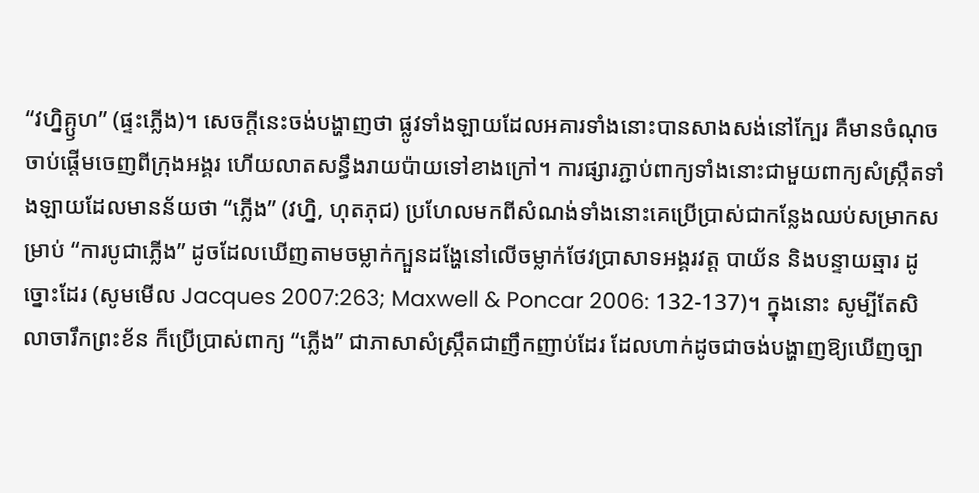“វហ្និគ្ឫហ” (ផ្ទះភ្លើង)។ សេចក្តីនេះចង់បង្ហាញថា ផ្លូវទាំងឡាយដែលអគារទាំងនោះបានសាងសង់នៅក្បែរ គឺមានចំណុចចាប់ផ្តើមចេញពីក្រុងអង្គរ ហើយលាតសន្ធឹងរាយប៉ាយទៅខាងក្រៅ។ ការផ្សារភ្ជាប់ពាក្យទាំងនោះជាមួយពាក្យសំស្រ្កឹតទាំងឡាយដែលមានន័យថា “ភ្លើង” (វហ្និ, ហុតភុជ) ប្រហែលមកពីសំណង់ទាំងនោះគេប្រើប្រាស់ជាកន្លែងឈប់សម្រាកសម្រាប់ “ការបូជាភ្លើង” ដូចដែលឃើញតាមចម្លាក់ក្បួនដង្ហែនៅលើចម្លាក់ថែវប្រាសាទអង្គរវត្ត បាយ័ន និងបន្ទាយឆ្មារ ដូច្នោះដែរ (សូមមើល Jacques 2007:263; Maxwell & Poncar 2006: 132-137)។ ក្នុងនោះ សូម្បីតែសិលាចារឹកព្រះខ័ន ក៏ប្រើប្រាស់ពាក្យ “ភ្លើង” ជាភាសាសំស្រ្កឹតជាញឹកញាប់ដែរ ដែលហាក់ដូចជាចង់បង្ហាញឱ្យឃើញច្បា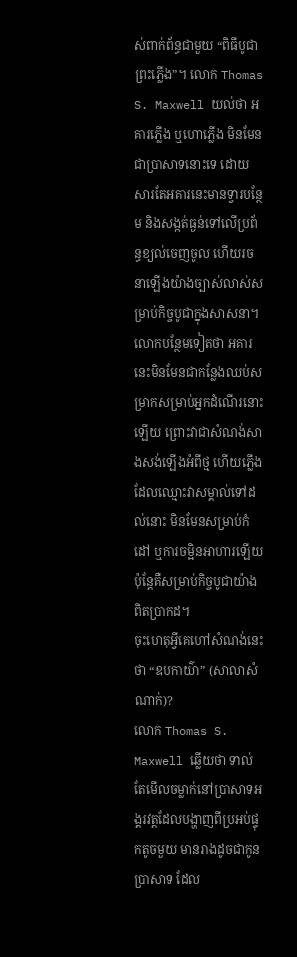ស់ពាក់ព័ន្ធជាមួយ “ពិធីបូជាព្រះភ្លើង”។ លោក Thomas S. Maxwell យល់ថា អគារភ្លើង ឬហោភ្លើង មិនមែនជាប្រាសាទនោះទេ ដោយសារតែអគារនេះមានទ្វារបន្ថែម និងសង្កត់ធ្ងន់ទៅលើប្រព័ន្ធខ្យល់ចេញចូល ហើយរចនាឡើងយ៉ាងច្បាស់លាស់សម្រាប់កិច្ចបូជាក្នុងសាសនា។ លោកបន្ថែមទៀតថា អគារនេះមិនមែនជាកន្លែងឈប់សម្រាកសម្រាប់អ្នកដំណើរនោះឡើយ ព្រោះវាជាសំណង់សាងសង់ឡើងអំពីថ្ម ហើយភ្លើងដែលឈ្មោះវាសម្គាល់ទៅដល់នោះ មិនមែនសម្រាប់កំដៅ ឬការចម្អិនអាហារឡើយ ប៉ុន្តែគឺសម្រាប់កិច្ចបូជាយ៉ាងពិតប្រាកដ។
ចុះហេតុអ្វីគេហៅសំណង់នេះថា “ឧបកាយ៌ា” (សាលាសំណាក់)?
លោក Thomas S. Maxwell ឆ្លើយថា ទាល់តែមើលចម្លាក់នៅប្រាសាទអង្គរវត្តដែលបង្ហាញពីប្រអប់ផ្ទុកតូចមួយ មានរាងដូចជាកូនប្រាសាទ ដែល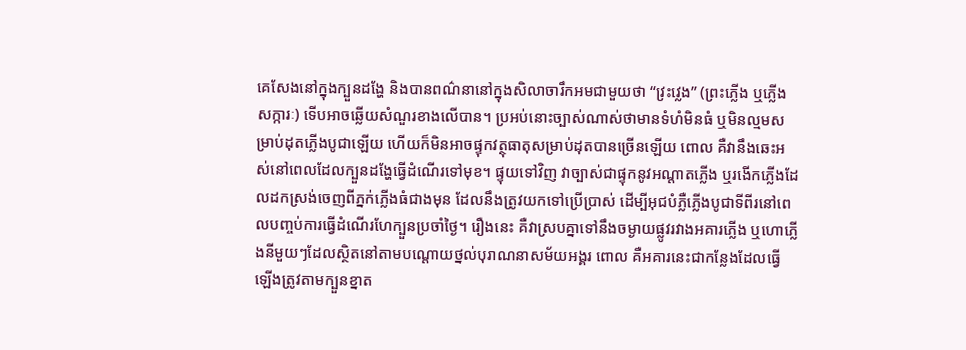គេសែងនៅក្នុងក្បួនដង្ហែ និងបានពណ៌នានៅក្នុងសិលាចារឹកអមជាមួយថា “វ្រះវ្លេង” (ព្រះភ្លើង ឬភ្លើងសក្ការៈ) ទើបអាចឆ្លើយសំណួរខាងលើបាន។ ប្រអប់នោះច្បាស់ណាស់ថាមានទំហំមិនធំ ឬមិនល្មមសម្រាប់ដុតភ្លើងបូជាឡើយ ហើយក៏មិនអាចផ្ទុកវត្ថុធាតុសម្រាប់ដុតបានច្រើនឡើយ ពោល គឺវានឹងឆេះអស់នៅពេលដែលក្បួនដង្ហែធ្វើដំណើរទៅមុខ។ ផ្ទុយទៅវិញ វាច្បាស់ជាផ្ទុកនូវអណ្តាតភ្លើង ឬរងើកភ្លើងដែលដកស្រង់ចេញពីភ្នក់ភ្លើងធំជាងមុន ដែលនឹងត្រូវយកទៅប្រើប្រាស់ ដើម្បីអុជបំភ្លឺភ្លើងបូជាទីពីរនៅពេលបញ្ចប់ការធ្វើដំណើរហែក្បួនប្រចាំថ្ងៃ។ រឿងនេះ គឺវាស្របគ្នាទៅនឹងចម្ងាយផ្លូវរវាងអគារភ្លើង ឬហោភ្លើងនីមួយៗដែលស្ថិតនៅតាមបណ្តោយថ្នល់បុរាណនាសម័យអង្គរ ពោល គឺអគារនេះជាកន្លែងដែលធ្វើឡើងត្រូវតាមក្បួនខ្នាត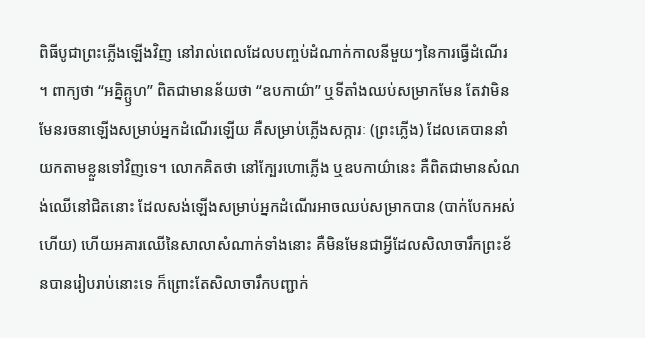ពិធីបូជាព្រះភ្លើងឡើងវិញ នៅរាល់ពេលដែលបញ្ចប់ដំណាក់កាលនីមួយៗនៃការធ្វើដំណើរ ។ ពាក្យថា “អគ្និគ្ឫហ” ពិតជាមានន័យថា “ឧបកាយ៌ា” ឬទីតាំងឈប់សម្រាកមែន តែវាមិនមែនរចនាឡើងសម្រាប់អ្នកដំណើរឡើយ គឺសម្រាប់ភ្លើងសក្ការៈ (ព្រះភ្លើង) ដែលគេបាននាំយកតាមខ្លួនទៅវិញទេ។ លោកគិតថា នៅក្បែរហោភ្លើង ឬឧបកាយ៌ានេះ គឺពិតជាមានសំណង់ឈើនៅជិតនោះ ដែលសង់ឡើងសម្រាប់អ្នកដំណើរអាចឈប់សម្រាកបាន (បាក់បែកអស់ហើយ) ហើយអគារឈើនៃសាលាសំណាក់ទាំងនោះ គឺមិនមែនជាអ្វីដែលសិលាចារឹកព្រះខ័នបានរៀបរាប់នោះទេ ក៏ព្រោះតែសិលាចារឹកបញ្ជាក់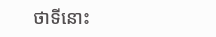ថាទីនោះ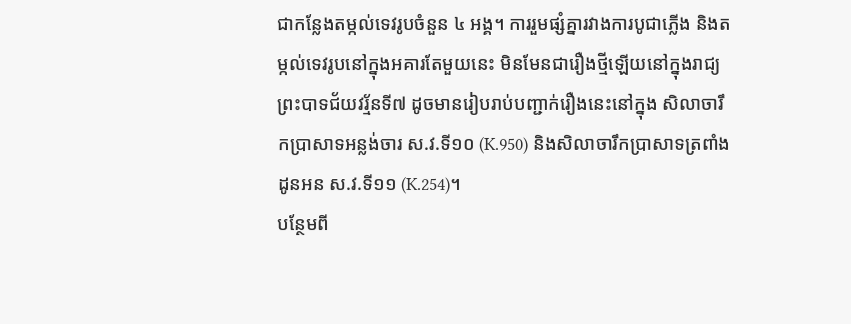ជាកន្លែងតម្កល់ទេវរូបចំនួន ៤ អង្គ។ ការរួមផ្សំគ្នារវាងការបូជាភ្លើង និងតម្កល់ទេវរូបនៅក្នុងអគារតែមួយនេះ មិនមែនជារឿងថ្មីឡើយនៅក្នុងរាជ្យព្រះបាទជ័យវរ្ម័នទី៧ ដូចមានរៀបរាប់បញ្ជាក់រឿងនេះនៅក្នុង សិលាចារឹកប្រាសាទអន្លង់ចារ ស.វ.ទី១០ (K.950) និងសិលាចារឹកប្រាសាទត្រពាំងដូនអន ស.វ.ទី១១ (K.254)។
បន្ថែមពី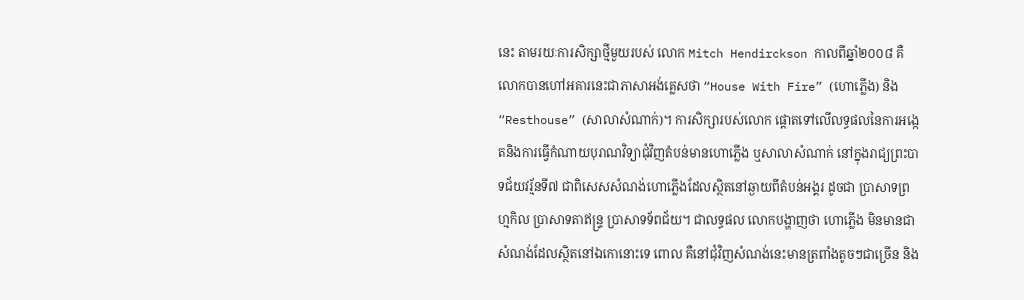នេះ តាមរយៈការសិក្សាថ្មីមួយរបស់ លោក Mitch Hendirckson កាលពីឆ្នាំ២០០៨ គឺលោកបានហៅអគារនេះជាភាសាអង់គ្លេសថា “House With Fire” (ហោភ្លើង) និង “Resthouse” (សាលាសំណាក់)។ ការសិក្សារបស់លោក ផ្តោតទៅលើលទ្ធផលនៃការអង្កេតនិងការធ្វើកំណាយបុរាណវិទ្យាជុំវិញតំបន់មានហោភ្លើង ឬសាលាសំណាក់ នៅក្នុងរាជ្យព្រះបាទជ័យវរ្ម័នទី៧ ជាពិសេសសំណង់ហោភ្លើងដែលស្ថិតនៅឆ្ងាយពីតំបន់អង្គរ ដូចជា ប្រាសាទព្រហ្មកិល ប្រាសាទតាឥន្រ្ទ ប្រាសាទទ័ពជ័យ។ ជាលទ្ធផល លោកបង្ហាញថា ហោភ្លើង មិនមានជាសំណង់ដែលស្ថិតនៅឯកោនោះទេ ពោល គឺនៅជុំវិញសំណង់នេះមានត្រពាំងតូចៗជាច្រើន និង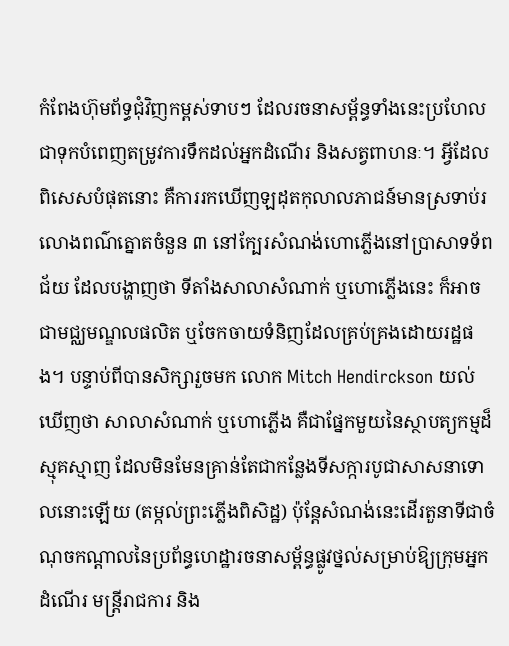កំពែងហ៊ុមព័ទ្ធជុំវិញកម្ពស់ទាបៗ ដែលរចនាសម្ព័ន្ធទាំងនេះប្រហែលជាទុកបំពេញតម្រូវការទឹកដល់អ្នកដំណើរ និងសត្វពាហនៈ។ អ្វីដែលពិសេសបំផុតនោះ គឺការរកឃើញឡដុតកុលាលភាជន៍មានស្រទាប់រលោងពណ៌ត្នោតចំនួន ៣ នៅក្បែរសំណង់ហោភ្លើងនៅប្រាសាទទ័ពជ័យ ដែលបង្ហាញថា ទីតាំងសាលាសំណាក់ ឬហោភ្លើងនេះ ក៏អាចជាមជ្ឈមណ្ឌលផលិត ឬចែកចាយទំនិញដែលគ្រប់គ្រងដោយរដ្ឋផង។ បន្ទាប់ពីបានសិក្សារួចមក លោក Mitch Hendirckson យល់ឃើញថា សាលាសំណាក់ ឬហោភ្លើង គឺជាផ្នែកមួយនៃស្ថាបត្យកម្មដ៏ស្មុគស្មាញ ដែលមិនមែនគ្រាន់តែជាកន្លែងទីសក្ការបូជាសាសនាទោលនោះឡើយ (តម្កល់ព្រះភ្លើងពិសិដ្ឋ) ប៉ុន្តែសំណង់នេះដើរតួនាទីជាចំណុចកណ្តាលនៃប្រព័ន្ធហេដ្ឋារចនាសម្ព័ន្ធផ្លូវថ្នល់សម្រាប់ឱ្យក្រុមអ្នកដំណើរ មន្រ្តីរាជការ និង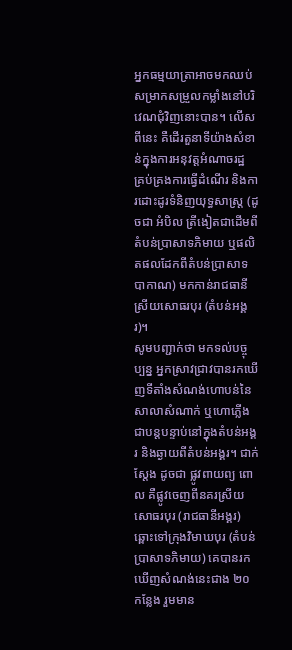អ្នកធម្មយាត្រាអាចមកឈប់សម្រាកសម្រួលកម្លាំងនៅបរិវេណជុំវិញនោះបាន។ លើសពីនេះ គឺដើរតួនាទីយ៉ាងសំខាន់ក្នុងការអនុវត្តអំណាចរដ្ឋ គ្រប់គ្រងការធ្វើដំណើរ និងការដោះដូរទំនិញយុទ្ធសាស្រ្ត (ដូចជា អំបិល ត្រីងៀតជាដើមពីតំបន់ប្រាសាទភិមាយ ឬផលិតផលដែកពីតំបន់ប្រាសាទបាកាណ) មកកាន់រាជធានីស្រីយសោធរបុរ (តំបន់អង្គរ)។
សូមបញ្ជាក់ថា មកទល់បច្ចុប្បន្ន អ្នកស្រាវជ្រាវបានរកឃើញទីតាំងសំណង់ហោបន់នៃសាលាសំណាក់ ឬហោភ្លើង ជាបន្តបន្ទាប់នៅក្នុងតំបន់អង្គរ និងឆ្ងាយពីតំបន់អង្គរ។ ជាក់ស្តែង ដូចជា ផ្លូវពាយព្យ ពោល គឺផ្លូវចេញពីនគរស្រីយសោធរបុរ (រាជធានីអង្គរ) ឆ្ពោះទៅក្រុងវិមាឃបុរ (តំបន់ប្រាសាទភិមាយ) គេបានរកឃើញសំណង់នេះជាង ២០ កន្លែង រួមមាន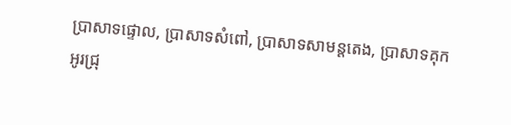ប្រាសាទផ្ទោល, ប្រាសាទសំពៅ, ប្រាសាទសាមន្តតេង, ប្រាសាទគុកអូរជ្រុ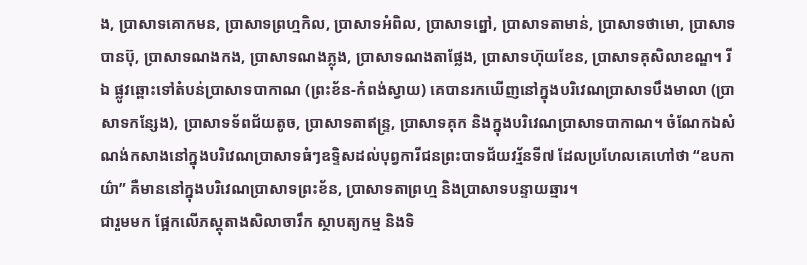ង, ប្រាសាទគោកមន, ប្រាសាទព្រហ្មកិល, ប្រាសាទអំពិល, ប្រាសាទព្នៅ, ប្រាសាទតាមាន់, ប្រាសាទថាមោ, ប្រាសាទបានប៊ុ, ប្រាសាទណងកង, ប្រាសាទណងភ្លុង, ប្រាសាទណងតាផ្លែង, ប្រាសាទហ៊ុយខែន, ប្រាសាទគុសិលាខណ្ឌ។ រីឯ ផ្លូវឆ្ពោះទៅតំបន់ប្រាសាទបាកាណ (ព្រះខ័ន-កំពង់ស្វាយ) គេបានរកឃើញនៅក្នុងបរិវេណប្រាសាទបឹងមាលា (ប្រាសាទកន្សែង), ប្រាសាទទ័ពជ័យតូច, ប្រាសាទតាឥន្រ្ទ, ប្រាសាទគុក និងក្នុងបរិវេណប្រាសាទបាកាណ។ ចំណែកឯសំណង់កសាងនៅក្នុងបរិវេណប្រាសាទធំៗឧទ្ទិសដល់បុព្វការីជនព្រះបាទជ័យវរ្ម័នទី៧ ដែលប្រហែលគេហៅថា “ឧបកាយ៌ា” គឺមាននៅក្នុងបរិវេណប្រាសាទព្រះខ័ន, ប្រាសាទតាព្រហ្ម និងប្រាសាទបន្ទាយឆ្មារ។
ជារួមមក ផ្អែកលើភស្តុតាងសិលាចារឹក ស្ថាបត្យកម្ម និងទិ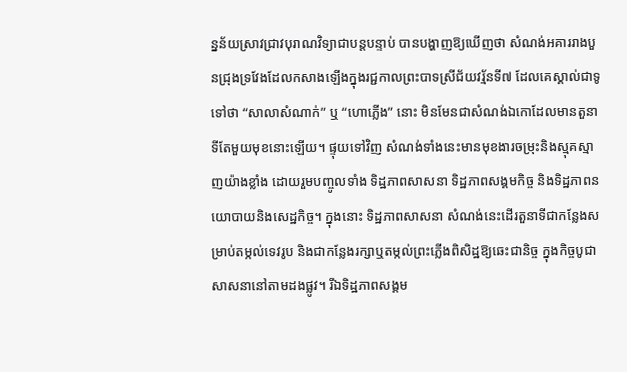ន្នន័យស្រាវជ្រាវបុរាណវិទ្យាជាបន្តបន្ទាប់ បានបង្ហាញឱ្យឃើញថា សំណង់អគាររាងបួនជ្រុងទ្រវែងដែលកសាងឡើងក្នុងរជ្ជកាលព្រះបាទស្រីជ័យវរ្ម័នទី៧ ដែលគេស្គាល់ជាទូទៅថា “សាលាសំណាក់” ឬ “ហោភ្លើង” នោះ មិនមែនជាសំណង់ឯកោដែលមានតួនាទីតែមួយមុខនោះឡើយ។ ផ្ទុយទៅវិញ សំណង់ទាំងនេះមានមុខងារចម្រុះនិងស្មុគស្មាញយ៉ាងខ្លាំង ដោយរួមបញ្ចូលទាំង ទិដ្ឋភាពសាសនា ទិដ្ឋភាពសង្គមកិច្ច និងទិដ្ឋភាពនយោបាយនិងសេដ្ឋកិច្ច។ ក្នុងនោះ ទិដ្ឋភាពសាសនា សំណង់នេះដើរតួនាទីជាកន្លែងសម្រាប់តម្កល់ទេវរូប និងជាកន្លែងរក្សាឬតម្កល់ព្រះភ្លើងពិសិដ្ឋឱ្យឆេះជានិច្ច ក្នុងកិច្ចបូជាសាសនានៅតាមដងផ្លូវ។ រីឯទិដ្ឋភាពសង្គម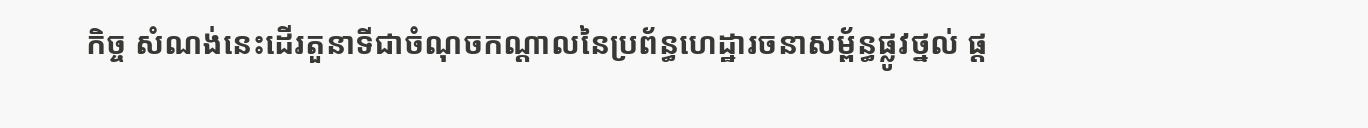កិច្ច សំណង់នេះដើរតួនាទីជាចំណុចកណ្តាលនៃប្រព័ន្ធហេដ្ឋារចនាសម្ព័ន្ធផ្លូវថ្នល់ ផ្ត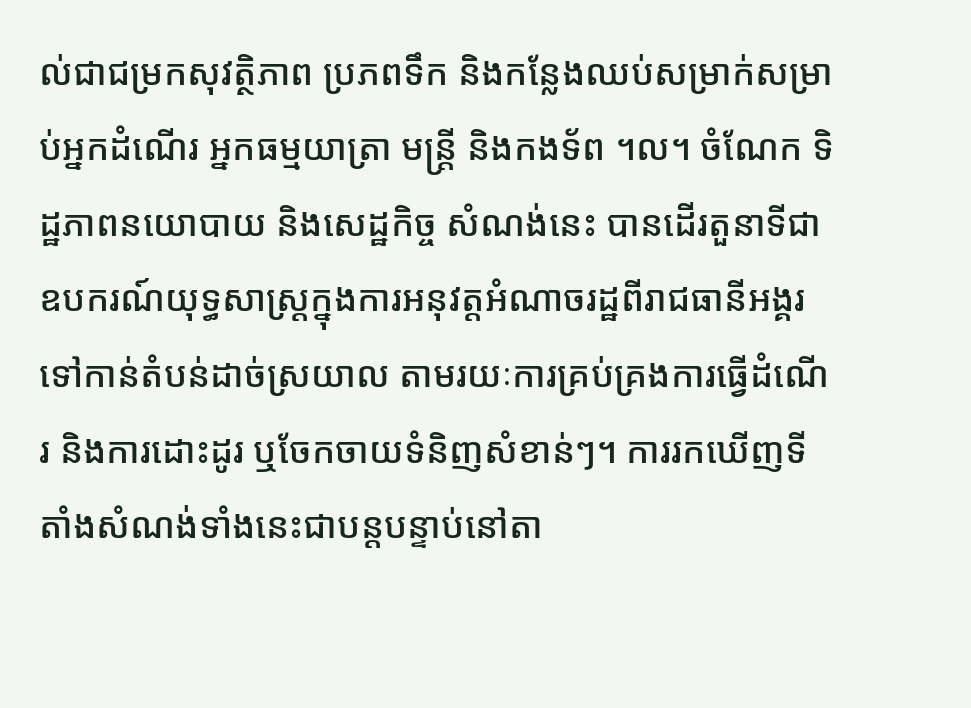ល់ជាជម្រកសុវត្ថិភាព ប្រភពទឹក និងកន្លែងឈប់សម្រាក់សម្រាប់អ្នកដំណើរ អ្នកធម្មយាត្រា មន្រ្តី និងកងទ័ព ។ល។ ចំណែក ទិដ្ឋភាពនយោបាយ និងសេដ្ឋកិច្ច សំណង់នេះ បានដើរតួនាទីជាឧបករណ៍យុទ្ធសាស្រ្តក្នុងការអនុវត្តអំណាចរដ្ឋពីរាជធានីអង្គរទៅកាន់តំបន់ដាច់ស្រយាល តាមរយៈការគ្រប់គ្រងការធ្វើដំណើរ និងការដោះដូរ ឬចែកចាយទំនិញសំខាន់ៗ។ ការរកឃើញទីតាំងសំណង់ទាំងនេះជាបន្តបន្ទាប់នៅតា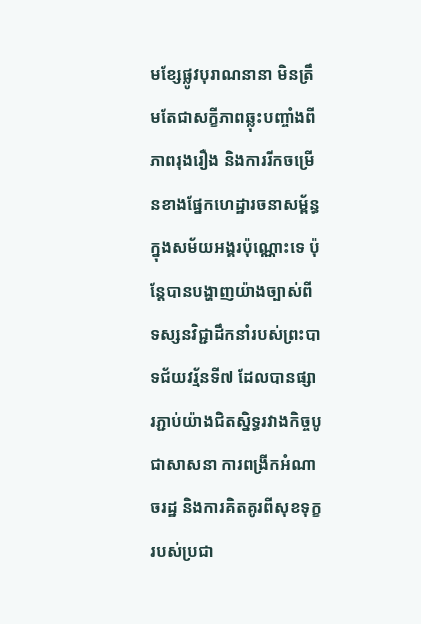មខ្សែផ្លូវបុរាណនានា មិនត្រឹមតែជាសក្ខីភាពឆ្លុះបញ្ចាំងពីភាពរុងរឿង និងការរីកចម្រើនខាងផ្នែកហេដ្ឋារចនាសម្ព័ន្ធក្នុងសម័យអង្គរប៉ុណ្ណោះទេ ប៉ុន្តែបានបង្ហាញយ៉ាងច្បាស់ពីទស្សនវិជ្ជាដឹកនាំរបស់ព្រះបាទជ័យវរ្ម័នទី៧ ដែលបានផ្សារភ្ជាប់យ៉ាងជិតស្និទ្ធរវាងកិច្ចបូជាសាសនា ការពង្រីកអំណាចរដ្ឋ និងការគិតគូរពីសុខទុក្ខរបស់ប្រជា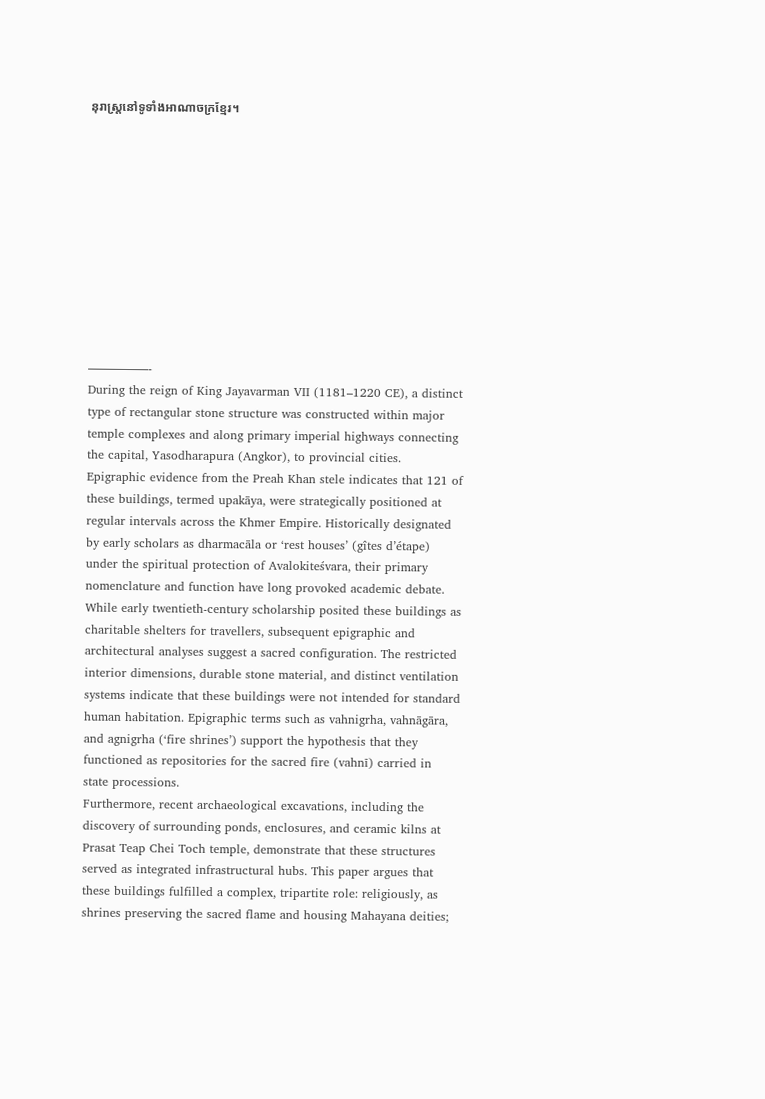នុរាស្ត្រនៅទូទាំងអាណាចក្រខ្មែរ។











—————-
During the reign of King Jayavarman VII (1181–1220 CE), a distinct type of rectangular stone structure was constructed within major temple complexes and along primary imperial highways connecting the capital, Yasodharapura (Angkor), to provincial cities. Epigraphic evidence from the Preah Khan stele indicates that 121 of these buildings, termed upakāya, were strategically positioned at regular intervals across the Khmer Empire. Historically designated by early scholars as dharmacāla or ‘rest houses’ (gîtes d’étape) under the spiritual protection of Avalokiteśvara, their primary nomenclature and function have long provoked academic debate.
While early twentieth-century scholarship posited these buildings as charitable shelters for travellers, subsequent epigraphic and architectural analyses suggest a sacred configuration. The restricted interior dimensions, durable stone material, and distinct ventilation systems indicate that these buildings were not intended for standard human habitation. Epigraphic terms such as vahnigrha, vahnāgāra, and agnigrha (‘fire shrines’) support the hypothesis that they functioned as repositories for the sacred fire (vahnī) carried in state processions.
Furthermore, recent archaeological excavations, including the discovery of surrounding ponds, enclosures, and ceramic kilns at Prasat Teap Chei Toch temple, demonstrate that these structures served as integrated infrastructural hubs. This paper argues that these buildings fulfilled a complex, tripartite role: religiously, as shrines preserving the sacred flame and housing Mahayana deities;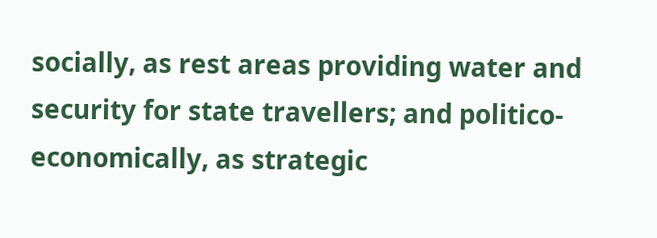socially, as rest areas providing water and security for state travellers; and politico-economically, as strategic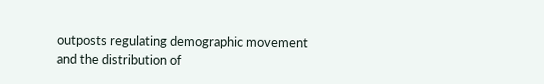outposts regulating demographic movement and the distribution of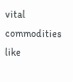vital commodities like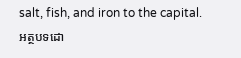salt, fish, and iron to the capital.
អត្ថបទដោ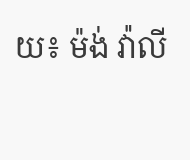យ៖ ម៉ង់ វ៉ាលី